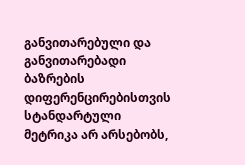განვითარებული და განვითარებადი ბაზრების დიფერენცირებისთვის სტანდარტული მეტრიკა არ არსებობს,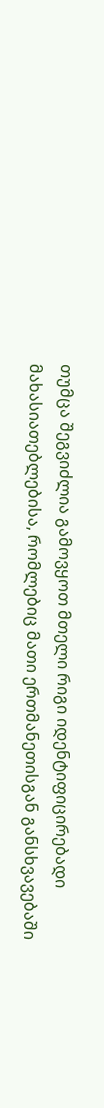თუმცა შეგვიძლია გამოვყოთ მთელი რიგი იდენტიფიცირებადი მახასიათებლებისა, რომლებიც მათი ერთმანეთისგან განსხვავებაში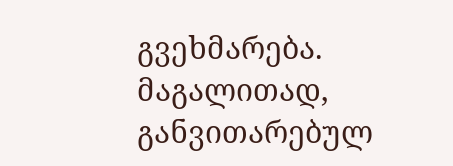გვეხმარება.
მაგალითად, განვითარებულ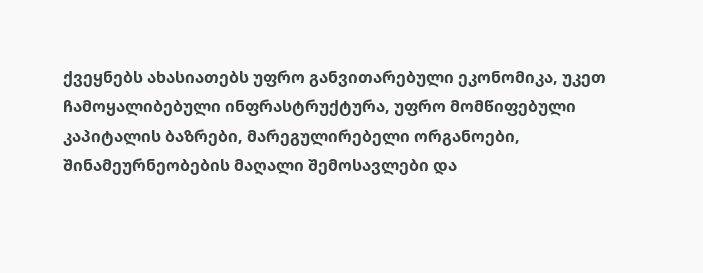ქვეყნებს ახასიათებს უფრო განვითარებული ეკონომიკა, უკეთ ჩამოყალიბებული ინფრასტრუქტურა, უფრო მომწიფებული კაპიტალის ბაზრები, მარეგულირებელი ორგანოები, შინამეურნეობების მაღალი შემოსავლები და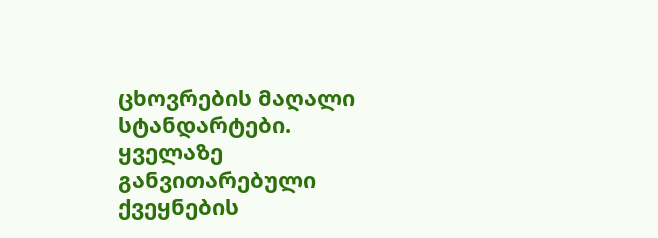ცხოვრების მაღალი სტანდარტები. ყველაზე განვითარებული ქვეყნების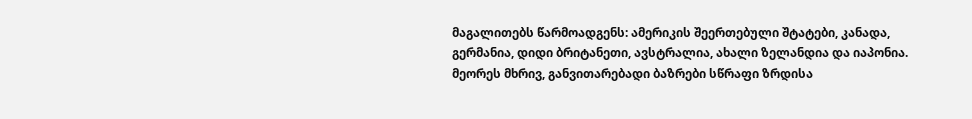მაგალითებს წარმოადგენს: ამერიკის შეერთებული შტატები, კანადა, გერმანია, დიდი ბრიტანეთი, ავსტრალია, ახალი ზელანდია და იაპონია.
მეორეს მხრივ, განვითარებადი ბაზრები სწრაფი ზრდისა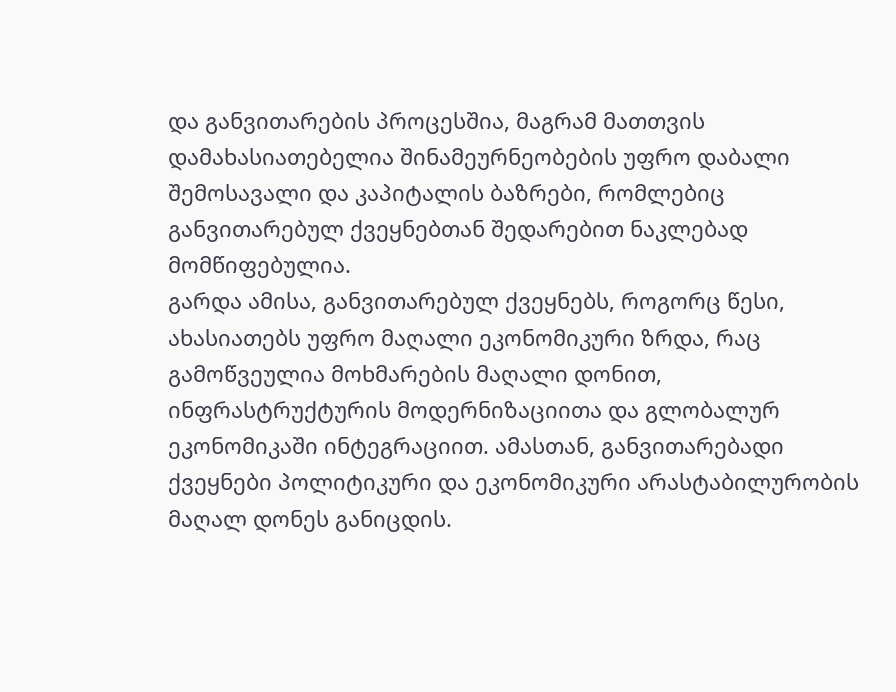და განვითარების პროცესშია, მაგრამ მათთვის დამახასიათებელია შინამეურნეობების უფრო დაბალი შემოსავალი და კაპიტალის ბაზრები, რომლებიც განვითარებულ ქვეყნებთან შედარებით ნაკლებად მომწიფებულია.
გარდა ამისა, განვითარებულ ქვეყნებს, როგორც წესი, ახასიათებს უფრო მაღალი ეკონომიკური ზრდა, რაც გამოწვეულია მოხმარების მაღალი დონით, ინფრასტრუქტურის მოდერნიზაციითა და გლობალურ ეკონომიკაში ინტეგრაციით. ამასთან, განვითარებადი ქვეყნები პოლიტიკური და ეკონომიკური არასტაბილურობის მაღალ დონეს განიცდის.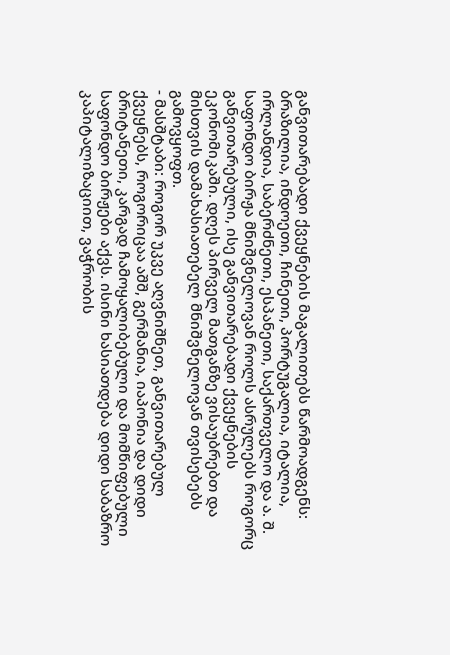განვითარებადი ქვეყნების მაგალითებს წარმოადგენს: ბრაზილია, ინდოეთი, ჩინეთი, პორტუგალია, იტალია, ირლანდია, საბერძნეთი, ესპანეთი, საქართველო და ა. შ.
საფონდო ბირჟა მნიშვნელოვან როლს ასრულებს როგორც განვითარებული, ისე განვითარებადი ქვეყნების ეკონომიკაში. დღეს პირველ მათგანზე ვისაუბრებთ და მისთვის დამახასიათებელ მნიშვნელოვან თვისებებს გამოვყოფთ.
- მასშტაბი: როგორ უკვე აღვნიშნეთ, განვითარებულ ქვეყნებს, როგორიცაა აშშ, გერმანია, იაპონია და დიდი ბრიტანეთი, კარგად ჩამოყალიბებული და მომწიფებული საფონდო ბირჟები აქვს. ისინი ხასიათდება დიდი საბაზრო კაპიტალიზაციით, ვაჭრობის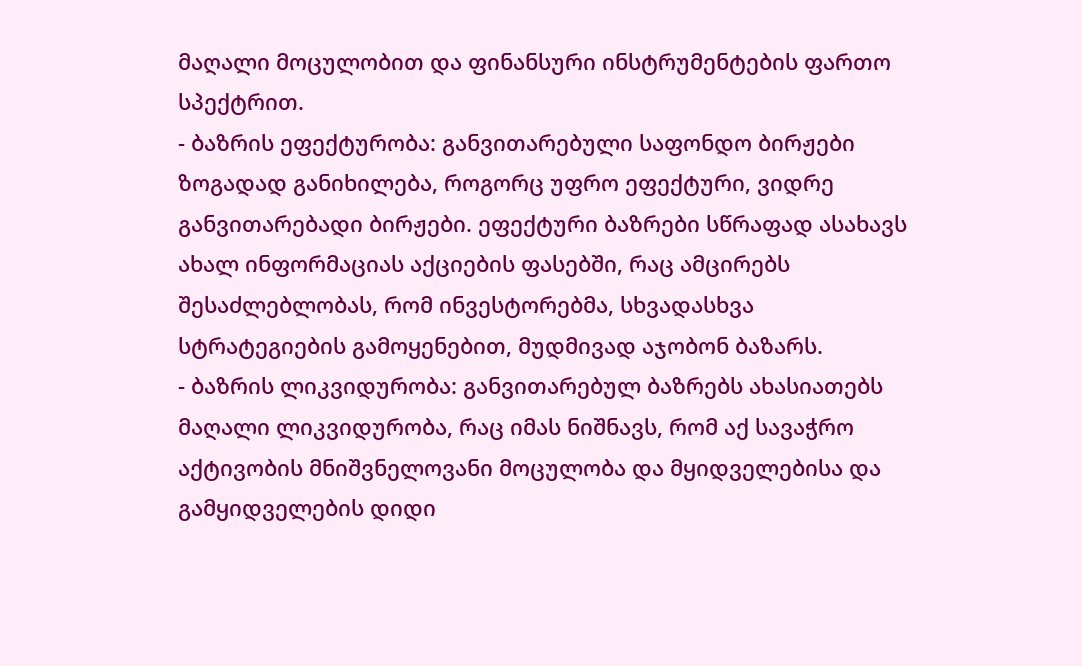მაღალი მოცულობით და ფინანსური ინსტრუმენტების ფართო სპექტრით.
- ბაზრის ეფექტურობა: განვითარებული საფონდო ბირჟები ზოგადად განიხილება, როგორც უფრო ეფექტური, ვიდრე განვითარებადი ბირჟები. ეფექტური ბაზრები სწრაფად ასახავს ახალ ინფორმაციას აქციების ფასებში, რაც ამცირებს შესაძლებლობას, რომ ინვესტორებმა, სხვადასხვა სტრატეგიების გამოყენებით, მუდმივად აჯობონ ბაზარს.
- ბაზრის ლიკვიდურობა: განვითარებულ ბაზრებს ახასიათებს მაღალი ლიკვიდურობა, რაც იმას ნიშნავს, რომ აქ სავაჭრო აქტივობის მნიშვნელოვანი მოცულობა და მყიდველებისა და გამყიდველების დიდი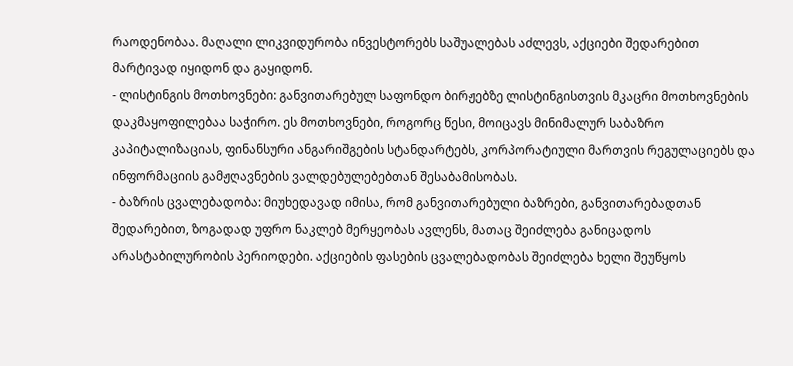რაოდენობაა. მაღალი ლიკვიდურობა ინვესტორებს საშუალებას აძლევს, აქციები შედარებით მარტივად იყიდონ და გაყიდონ.
- ლისტინგის მოთხოვნები: განვითარებულ საფონდო ბირჟებზე ლისტინგისთვის მკაცრი მოთხოვნების დაკმაყოფილებაა საჭირო. ეს მოთხოვნები, როგორც წესი, მოიცავს მინიმალურ საბაზრო კაპიტალიზაციას, ფინანსური ანგარიშგების სტანდარტებს, კორპორატიული მართვის რეგულაციებს და ინფორმაციის გამჟღავნების ვალდებულებებთან შესაბამისობას.
- ბაზრის ცვალებადობა: მიუხედავად იმისა, რომ განვითარებული ბაზრები, განვითარებადთან შედარებით, ზოგადად უფრო ნაკლებ მერყეობას ავლენს, მათაც შეიძლება განიცადოს არასტაბილურობის პერიოდები. აქციების ფასების ცვალებადობას შეიძლება ხელი შეუწყოს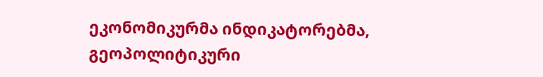ეკონომიკურმა ინდიკატორებმა, გეოპოლიტიკური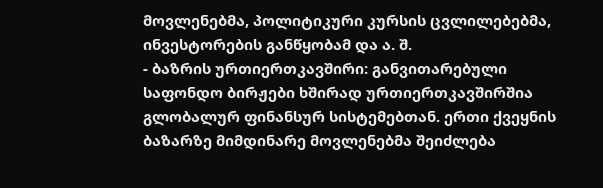მოვლენებმა, პოლიტიკური კურსის ცვლილებებმა, ინვესტორების განწყობამ და ა. შ.
- ბაზრის ურთიერთკავშირი: განვითარებული საფონდო ბირჟები ხშირად ურთიერთკავშირშია გლობალურ ფინანსურ სისტემებთან. ერთი ქვეყნის ბაზარზე მიმდინარე მოვლენებმა შეიძლება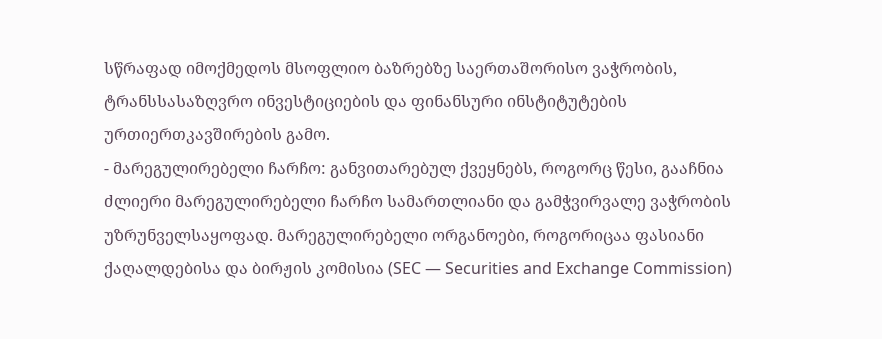სწრაფად იმოქმედოს მსოფლიო ბაზრებზე საერთაშორისო ვაჭრობის, ტრანსსასაზღვრო ინვესტიციების და ფინანსური ინსტიტუტების ურთიერთკავშირების გამო.
- მარეგულირებელი ჩარჩო: განვითარებულ ქვეყნებს, როგორც წესი, გააჩნია ძლიერი მარეგულირებელი ჩარჩო სამართლიანი და გამჭვირვალე ვაჭრობის უზრუნველსაყოფად. მარეგულირებელი ორგანოები, როგორიცაა ფასიანი ქაღალდებისა და ბირჟის კომისია (SEC — Securities and Exchange Commission)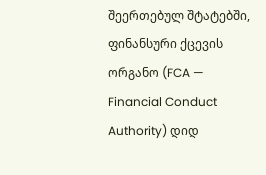შეერთებულ შტატებში, ფინანსური ქცევის ორგანო (FCA — Financial Conduct Authority) დიდ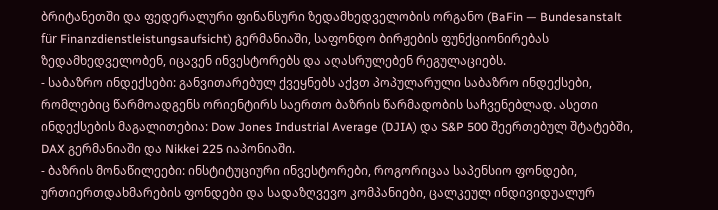ბრიტანეთში და ფედერალური ფინანსური ზედამხედველობის ორგანო (BaFin — Bundesanstalt für Finanzdienstleistungsaufsicht) გერმანიაში, საფონდო ბირჟების ფუნქციონირებას ზედამხედველობენ, იცავენ ინვესტორებს და აღასრულებენ რეგულაციებს.
- საბაზრო ინდექსები: განვითარებულ ქვეყნებს აქვთ პოპულარული საბაზრო ინდექსები, რომლებიც წარმოადგენს ორიენტირს საერთო ბაზრის წარმადობის საჩვენებლად. ასეთი ინდექსების მაგალითებია: Dow Jones Industrial Average (DJIA) და S&P 500 შეერთებულ შტატებში, DAX გერმანიაში და Nikkei 225 იაპონიაში.
- ბაზრის მონაწილეები: ინსტიტუციური ინვესტორები, როგორიცაა საპენსიო ფონდები, ურთიერთდახმარების ფონდები და სადაზღვევო კომპანიები, ცალკეულ ინდივიდუალურ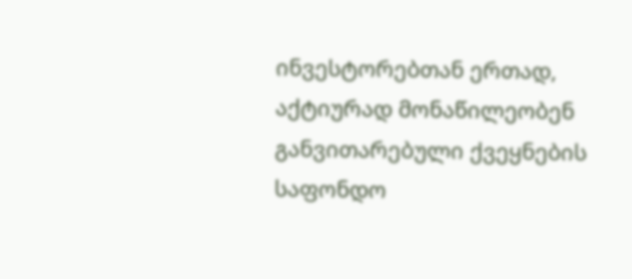ინვესტორებთან ერთად, აქტიურად მონაწილეობენ განვითარებული ქვეყნების საფონდო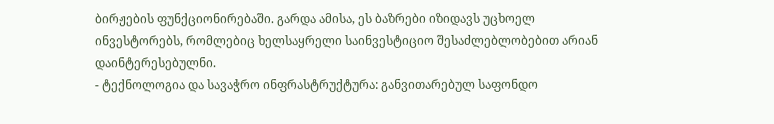ბირჟების ფუნქციონირებაში. გარდა ამისა, ეს ბაზრები იზიდავს უცხოელ ინვესტორებს, რომლებიც ხელსაყრელი საინვესტიციო შესაძლებლობებით არიან დაინტერესებულნი.
- ტექნოლოგია და სავაჭრო ინფრასტრუქტურა: განვითარებულ საფონდო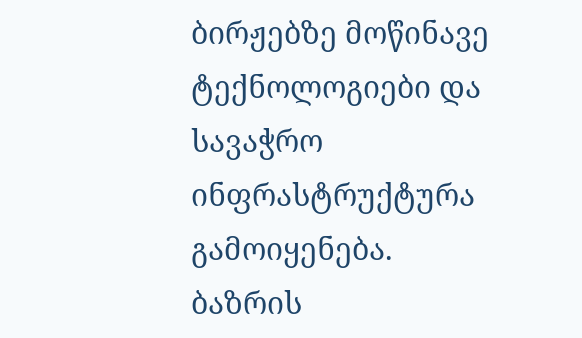ბირჟებზე მოწინავე ტექნოლოგიები და სავაჭრო ინფრასტრუქტურა გამოიყენება. ბაზრის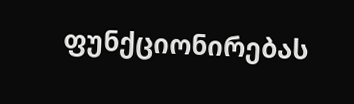ფუნქციონირებას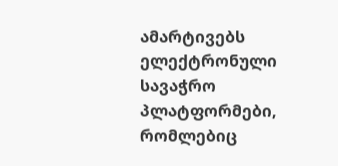ამარტივებს ელექტრონული სავაჭრო პლატფორმები, რომლებიც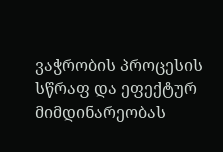ვაჭრობის პროცესის სწრაფ და ეფექტურ მიმდინარეობას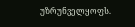უზრუნველყოფს.